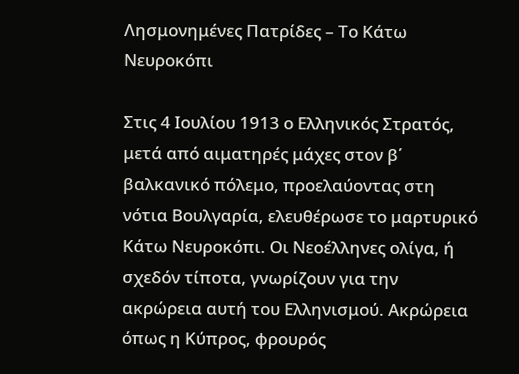Λησμονημένες Πατρίδες – Το Κάτω Νευροκόπι

Στις 4 Ιουλίου 1913 ο Ελληνικός Στρατός, μετά από αιματηρές μάχες στον β΄ βαλκανικό πόλεμο, προελαύοντας στη νότια Βουλγαρία, ελευθέρωσε το μαρτυρικό Κάτω Νευροκόπι. Οι Νεοέλληνες ολίγα, ή σχεδόν τίποτα, γνωρίζουν για την ακρώρεια αυτή του Ελληνισμού. Ακρώρεια όπως η Κύπρος, φρουρός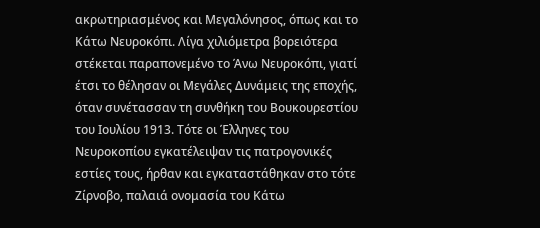ακρωτηριασμένος και Μεγαλόνησος, όπως και το Κάτω Νευροκόπι. Λίγα χιλιόμετρα βορειότερα στέκεται παραπονεμένο το Άνω Νευροκόπι, γιατί έτσι το θέλησαν οι Μεγάλες Δυνάμεις της εποχής, όταν συνέτασσαν τη συνθήκη του Βουκουρεστίου του Ιουλίου 1913. Τότε οι Έλληνες του Νευροκοπίου εγκατέλειψαν τις πατρογονικές εστίες τους, ήρθαν και εγκαταστάθηκαν στο τότε Ζίρνοβο, παλαιά ονομασία του Κάτω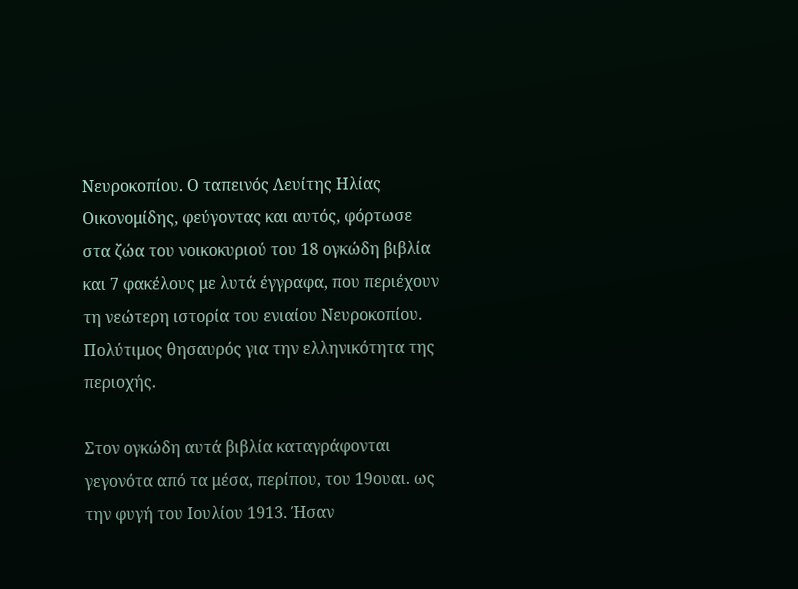Νευροκοπίου. Ο ταπεινός Λευίτης Ηλίας Οικονομίδης, φεύγοντας και αυτός, φόρτωσε στα ζώα του νοικοκυριού του 18 ογκώδη βιβλία και 7 φακέλους με λυτά έγγραφα, που περιέχουν τη νεώτερη ιστορία του ενιαίου Νευροκοπίου. Πολύτιμος θησαυρός για την ελληνικότητα της περιοχής.

Στον ογκώδη αυτά βιβλία καταγράφονται γεγονότα από τα μέσα, περίπου, του 19ουαι. ως την φυγή του Ιουλίου 1913. Ήσαν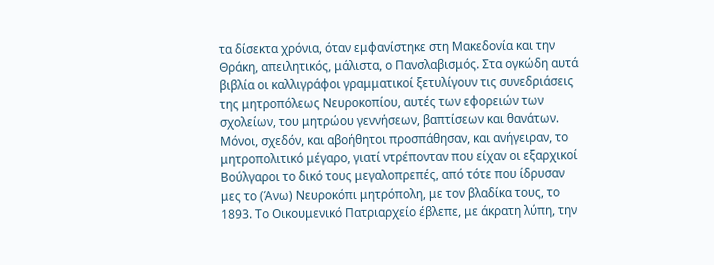τα δίσεκτα χρόνια, όταν εμφανίστηκε στη Μακεδονία και την Θράκη, απειλητικός, μάλιστα, ο Πανσλαβισμός. Στα ογκώδη αυτά βιβλία οι καλλιγράφοι γραμματικοί ξετυλίγουν τις συνεδριάσεις της μητροπόλεως Νευροκοπίου, αυτές των εφορειών των σχολείων, του μητρώου γεννήσεων, βαπτίσεων και θανάτων. Μόνοι, σχεδόν, και αβοήθητοι προσπάθησαν, και ανήγειραν, το μητροπολιτικό μέγαρο, γιατί ντρέπονταν που είχαν οι εξαρχικοί Βούλγαροι το δικό τους μεγαλοπρεπές, από τότε που ίδρυσαν μες το (Άνω) Νευροκόπι μητρόπολη, με τον βλαδίκα τους, το 1893. Το Οικουμενικό Πατριαρχείο έβλεπε, με άκρατη λύπη, την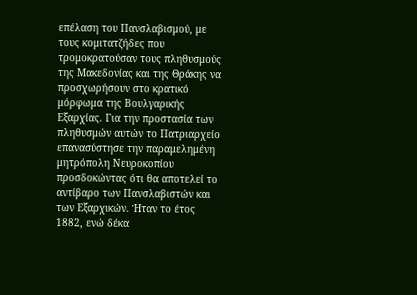επέλαση του Πανσλαβισμού, με τους κομιτατζήδες που τρομοκρατούσαν τους πληθυσμούς της Μακεδονίας και της Θράκης να προσχωρήσουν στο κρατικό μόρφωμα της Βουλγαρικής Εξαρχίας. Για την προστασία των πληθυσμών αυτών το Πατριαρχείο επανασύστησε την παραμελημένη μητρόπολη Νευροκοπίου προσδοκώντας ότι θα αποτελεί το αντίβαρο των Πανσλαβιστών και των Εξαρχικών. Ήταν το έτος 1882, ενώ δέκα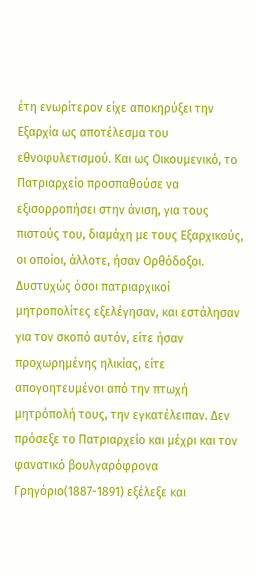έτη ενωρίτερον είχε αποκηρύξει την Εξαρχία ως αποτέλεσμα του εθνοφυλετισμού. Και ως Οικουμενικό, το Πατριαρχείο προσπαθούσε να εξισορροπήσει στην άνιση, για τους πιστούς του, διαμάχη με τους Εξαρχικούς, οι οποίοι, άλλοτε, ήσαν Ορθόδοξοι. Δυστυχώς όσοι πατριαρχικοί μητροπολίτες εξελέγησαν, και εστάλησαν για τον σκοπό αυτόν, είτε ήσαν προχωρημένης ηλικίας, είτε απογοητευμένοι από την πτωχή μητρόπολή τους, την εγκατέλειπαν. Δεν πρόσεξε το Πατριαρχείο και μέχρι και τον φανατικό βουλγαρόφρονα Γρηγόριο(1887-1891) εξέλεξε και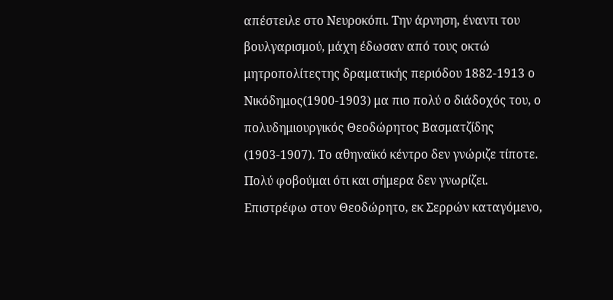απέστειλε στο Νευροκόπι. Την άρνηση, έναντι του βουλγαρισμού, μάχη έδωσαν από τους οκτώ μητροπολίτεςτης δραματικής περιόδου 1882-1913 ο Νικόδημος(1900-1903) μα πιο πολύ ο διάδοχός του, ο πολυδημιουργικός Θεοδώρητος Βασματζίδης (1903-1907). Το αθηναϊκό κέντρο δεν γνώριζε τίποτε. Πολύ φοβούμαι ότι και σήμερα δεν γνωρίζει. Επιστρέφω στον Θεοδώρητο, εκ Σερρών καταγόμενο,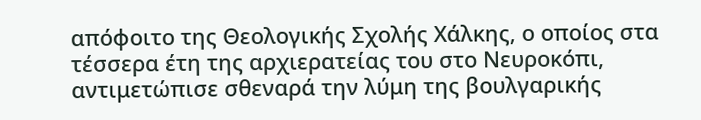απόφοιτο της Θεολογικής Σχολής Χάλκης, ο οποίος στα τέσσερα έτη της αρχιερατείας του στο Νευροκόπι, αντιμετώπισε σθεναρά την λύμη της βουλγαρικής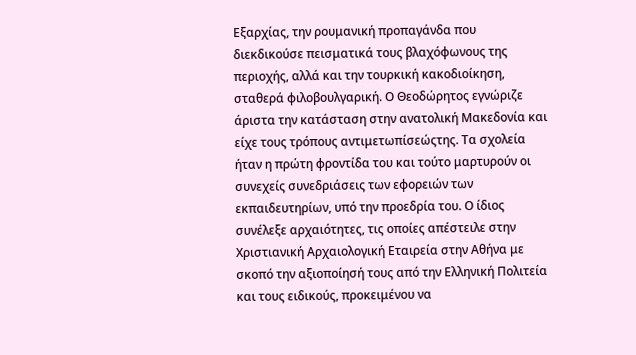Εξαρχίας, την ρουμανική προπαγάνδα που διεκδικούσε πεισματικά τους βλαχόφωνους της περιοχής, αλλά και την τουρκική κακοδιοίκηση, σταθερά φιλοβουλγαρική. Ο Θεοδώρητος εγνώριζε άριστα την κατάσταση στην ανατολική Μακεδονία και είχε τους τρόπους αντιμετωπίσεώςτης. Τα σχολεία ήταν η πρώτη φροντίδα του και τούτο μαρτυρούν οι συνεχείς συνεδριάσεις των εφορειών των εκπαιδευτηρίων, υπό την προεδρία του. Ο ίδιος συνέλεξε αρχαιότητες, τις οποίες απέστειλε στην Χριστιανική Αρχαιολογική Εταιρεία στην Αθήνα με σκοπό την αξιοποίησή τους από την Ελληνική Πολιτεία και τους ειδικούς, προκειμένου να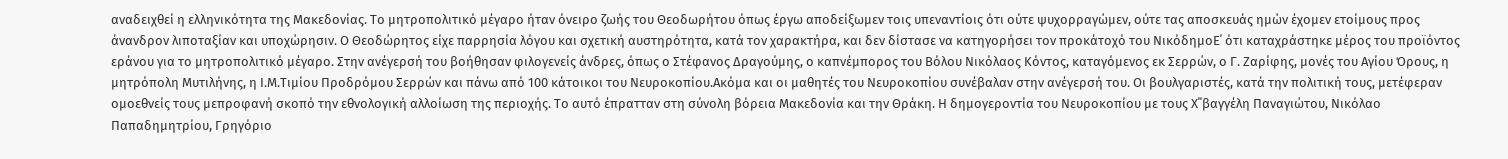αναδειχθεί η ελληνικότητα της Μακεδονίας. Το μητροπολιτικό μέγαρο ήταν όνειρο ζωής του Θεοδωρήτου όπως έργω αποδείξωμεν τοις υπεναντίοις ότι ούτε ψυχορραγώμεν, ούτε τας αποσκευάς ημών έχομεν ετοίμους προς άνανδρον λιποταξίαν και υποχώρησιν. Ο Θεοδώρητος είχε παρρησία λόγου και σχετική αυστηρότητα, κατά τον χαρακτήρα, και δεν δίστασε να κατηγορήσει τον προκάτοχό του ΝικόδημοΕ΄ ότι καταχράστηκε μέρος του προϊόντος εράνου για το μητροπολιτικό μέγαρο. Στην ανέγερσή του βοήθησαν φιλογενείς άνδρες, όπως ο Στέφανος Δραγούμης, ο καπνέμπορος του Βόλου Νικόλαος Κόντος, καταγόμενος εκ Σερρών, ο Γ. Ζαρίφης, μονές του Αγίου Όρους, η μητρόπολη Μυτιλήνης, η Ι.Μ.Τιμίου Προδρόμου Σερρών και πάνω από 100 κάτοικοι του Νευροκοπίου.Ακόμα και οι μαθητές του Νευροκοπίου συνέβαλαν στην ανέγερσή του. Οι βουλγαριστές, κατά την πολιτική τους, μετέφεραν ομοεθνείς τους μεπροφανή σκοπό την εθνολογική αλλοίωση της περιοχής. Το αυτό έπρατταν στη σύνολη βόρεια Μακεδονία και την Θράκη. Η δημογεροντία του Νευροκοπίου με τους Χ΄΄βαγγέλη Παναγιώτου, Νικόλαο Παπαδημητρίου, Γρηγόριο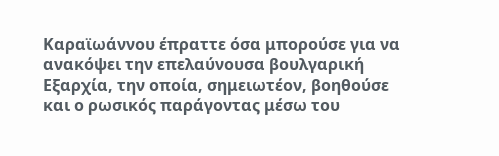Καραϊωάννου έπραττε όσα μπορούσε για να ανακόψει την επελαύνουσα βουλγαρική Εξαρχία, την οποία, σημειωτέον, βοηθούσε και ο ρωσικός παράγοντας μέσω του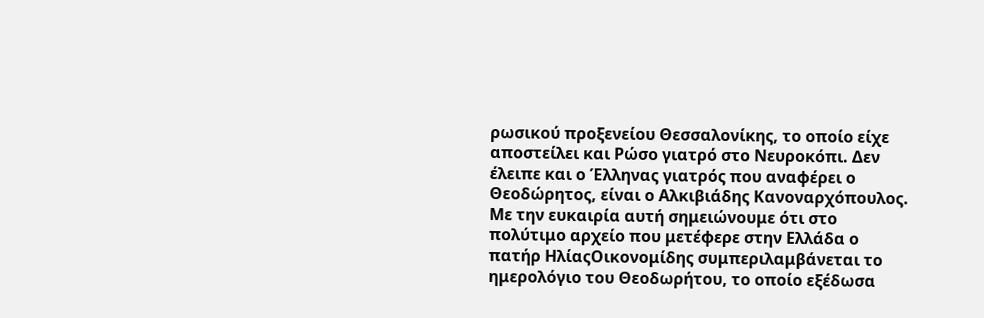ρωσικού προξενείου Θεσσαλονίκης, το οποίο είχε αποστείλει και Ρώσο γιατρό στο Νευροκόπι. Δεν έλειπε και ο Έλληνας γιατρός που αναφέρει ο Θεοδώρητος, είναι ο Αλκιβιάδης Κανοναρχόπουλος. Με την ευκαιρία αυτή σημειώνουμε ότι στο πολύτιμο αρχείο που μετέφερε στην Ελλάδα ο πατήρ ΗλίαςΟικονομίδης συμπεριλαμβάνεται το ημερολόγιο του Θεοδωρήτου, το οποίο εξέδωσα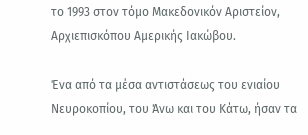το 1993 στον τόμο Μακεδονικόν Αριστείον, Αρχιεπισκόπου Αμερικής Ιακώβου.

Ένα από τα μέσα αντιστάσεως του ενιαίου Νευροκοπίου, του Άνω και του Κάτω, ήσαν τα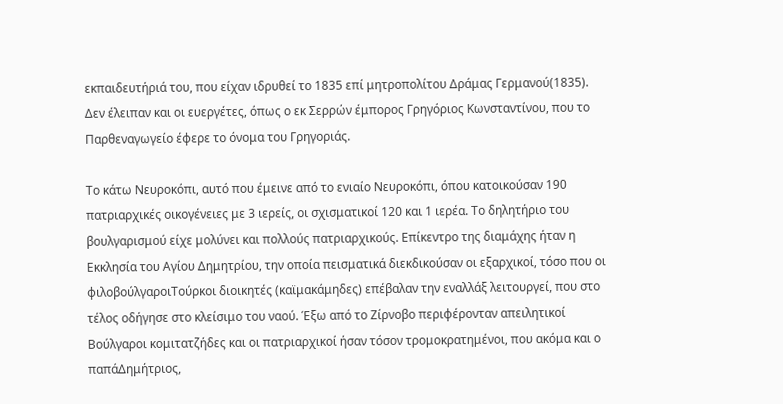εκπαιδευτήριά του, που είχαν ιδρυθεί το 1835 επί μητροπολίτου Δράμας Γερμανού(1835). Δεν έλειπαν και οι ευεργέτες, όπως ο εκ Σερρών έμπορος Γρηγόριος Κωνσταντίνου, που το Παρθεναγωγείο έφερε το όνομα του Γρηγοριάς.

Το κάτω Νευροκόπι, αυτό που έμεινε από το ενιαίο Νευροκόπι, όπου κατοικούσαν 190 πατριαρχικές οικογένειες με 3 ιερείς, οι σχισματικοί 120 και 1 ιερέα. Το δηλητήριο του βουλγαρισμού είχε μολύνει και πολλούς πατριαρχικούς. Επίκεντρο της διαμάχης ήταν η Εκκλησία του Αγίου Δημητρίου, την οποία πεισματικά διεκδικούσαν οι εξαρχικοί, τόσο που οι φιλοβούλγαροιΤούρκοι διοικητές (καϊμακάμηδες) επέβαλαν την εναλλάξ λειτουργεί, που στο τέλος οδήγησε στο κλείσιμο του ναού. Έξω από το Ζίρνοβο περιφέρονταν απειλητικοί Βούλγαροι κομιτατζήδες και οι πατριαρχικοί ήσαν τόσον τρομοκρατημένοι, που ακόμα και ο παπάΔημήτριος,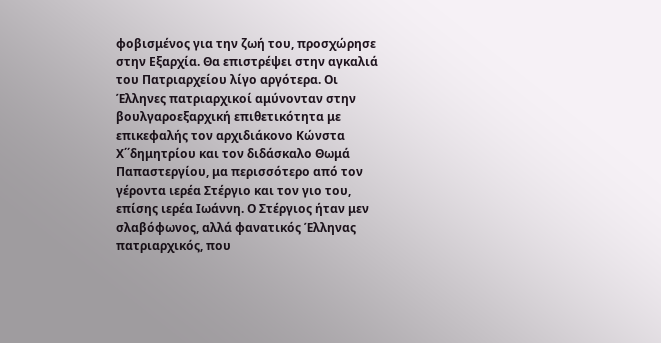φοβισμένος για την ζωή του, προσχώρησε στην Εξαρχία. Θα επιστρέψει στην αγκαλιά του Πατριαρχείου λίγο αργότερα. Οι Έλληνες πατριαρχικοί αμύνονταν στην βουλγαροεξαρχική επιθετικότητα με επικεφαλής τον αρχιδιάκονο Κώνστα Χ΄΄δημητρίου και τον διδάσκαλο Θωμά Παπαστεργίου, μα περισσότερο από τον γέροντα ιερέα Στέργιο και τον γιο του, επίσης ιερέα Ιωάννη. Ο Στέργιος ήταν μεν σλαβόφωνος, αλλά φανατικός Έλληνας πατριαρχικός, που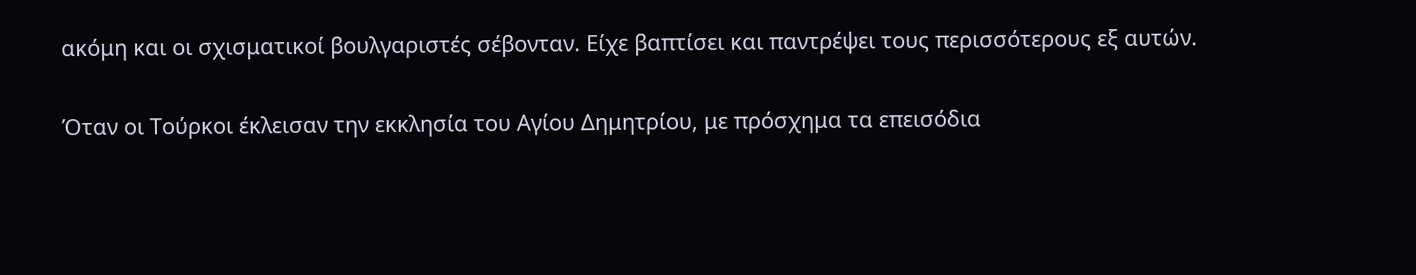ακόμη και οι σχισματικοί βουλγαριστές σέβονταν. Είχε βαπτίσει και παντρέψει τους περισσότερους εξ αυτών.

Όταν οι Τούρκοι έκλεισαν την εκκλησία του Αγίου Δημητρίου, με πρόσχημα τα επεισόδια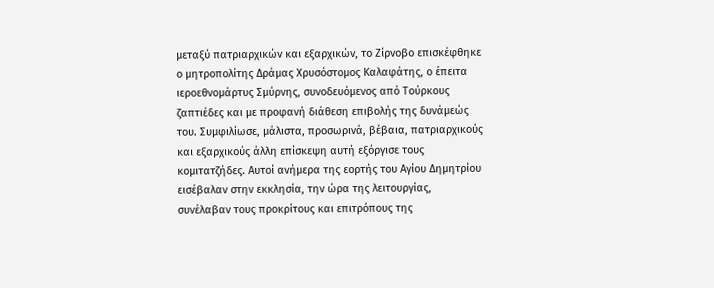μεταξύ πατριαρχικών και εξαρχικών, το Ζίρνοβο επισκέφθηκε ο μητροπολίτης Δράμας Χρυσόστομος Καλαφάτης, ο έπειτα ιεροεθνομάρτυς Σμύρνης, συνοδευόμενος από Τούρκους ζαπτιέδες και με προφανή διάθεση επιβολής της δυνάμεώς του. Συμφιλίωσε, μάλιστα, προσωρινά, βέβαια, πατριαρχικούς και εξαρχικούς άλλη επίσκεψη αυτή εξόργισε τους κομιτατζήδες. Αυτοί ανήμερα της εορτής του Αγίου Δημητρίου εισέβαλαν στην εκκλησία, την ώρα της λειτουργίας, συνέλαβαν τους προκρίτους και επιτρόπους της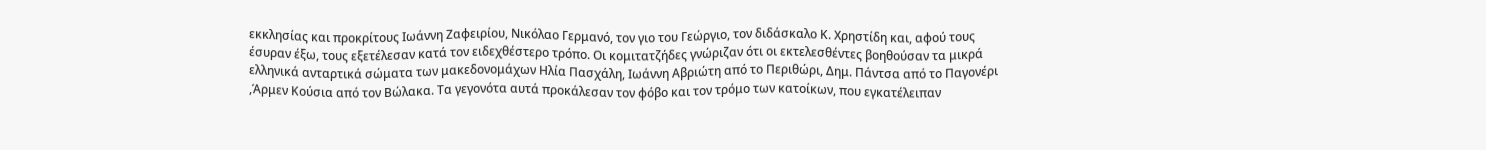εκκλησίας και προκρίτους Ιωάννη Ζαφειρίου, Νικόλαο Γερμανό, τον γιο του Γεώργιο, τον διδάσκαλο Κ. Χρηστίδη και, αφού τους έσυραν έξω, τους εξετέλεσαν κατά τον ειδεχθέστερο τρόπο. Οι κομιτατζήδες γνώριζαν ότι οι εκτελεσθέντες βοηθούσαν τα μικρά ελληνικά ανταρτικά σώματα των μακεδονομάχων Ηλία Πασχάλη, Ιωάννη Αβριώτη από το Περιθώρι, Δημ. Πάντσα από το Παγονέρι ,Άρμεν Κούσια από τον Βώλακα. Τα γεγονότα αυτά προκάλεσαν τον φόβο και τον τρόμο των κατοίκων, που εγκατέλειπαν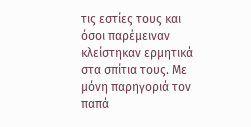τις εστίες τους και όσοι παρέμειναν κλείστηκαν ερμητικά στα σπίτια τους. Με μόνη παρηγοριά τον παπά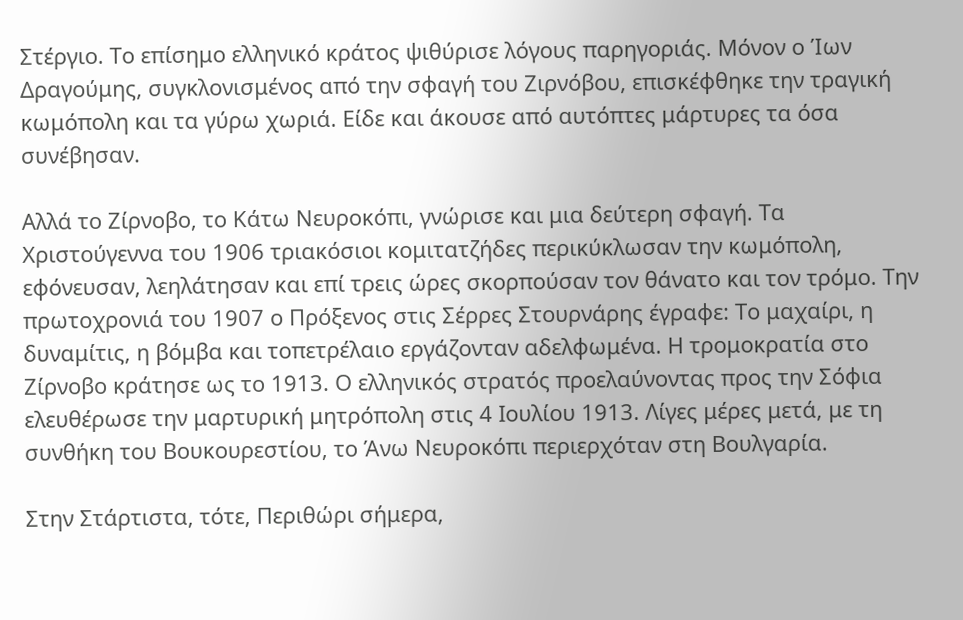Στέργιο. Το επίσημο ελληνικό κράτος ψιθύρισε λόγους παρηγοριάς. Μόνον ο Ίων Δραγούμης, συγκλονισμένος από την σφαγή του Ζιρνόβου, επισκέφθηκε την τραγική κωμόπολη και τα γύρω χωριά. Είδε και άκουσε από αυτόπτες μάρτυρες τα όσα συνέβησαν.

Αλλά το Ζίρνοβο, το Κάτω Νευροκόπι, γνώρισε και μια δεύτερη σφαγή. Τα Χριστούγεννα του 1906 τριακόσιοι κομιτατζήδες περικύκλωσαν την κωμόπολη, εφόνευσαν, λεηλάτησαν και επί τρεις ώρες σκορπούσαν τον θάνατο και τον τρόμο. Την πρωτοχρονιά του 1907 ο Πρόξενος στις Σέρρες Στουρνάρης έγραφε: Το μαχαίρι, η δυναμίτις, η βόμβα και τοπετρέλαιο εργάζονταν αδελφωμένα. Η τρομοκρατία στο Ζίρνοβο κράτησε ως το 1913. Ο ελληνικός στρατός προελαύνοντας προς την Σόφια ελευθέρωσε την μαρτυρική μητρόπολη στις 4 Ιουλίου 1913. Λίγες μέρες μετά, με τη συνθήκη του Βουκουρεστίου, το Άνω Νευροκόπι περιερχόταν στη Βουλγαρία.

Στην Στάρτιστα, τότε, Περιθώρι σήμερα,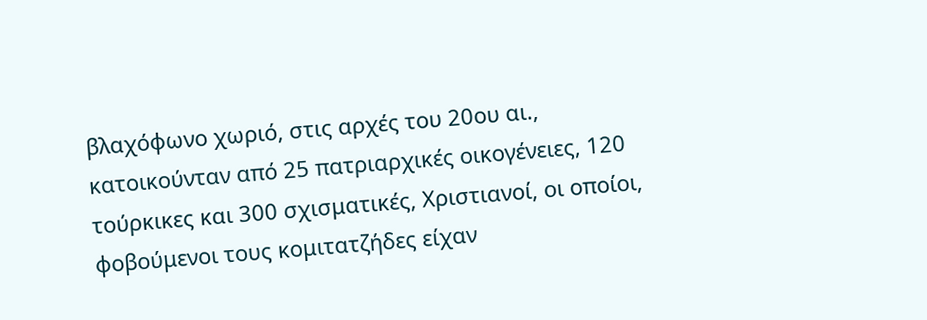βλαχόφωνο χωριό, στις αρχές του 20ου αι., κατοικούνταν από 25 πατριαρχικές οικογένειες, 120 τούρκικες και 300 σχισματικές, Χριστιανοί, οι οποίοι, φοβούμενοι τους κομιτατζήδες είχαν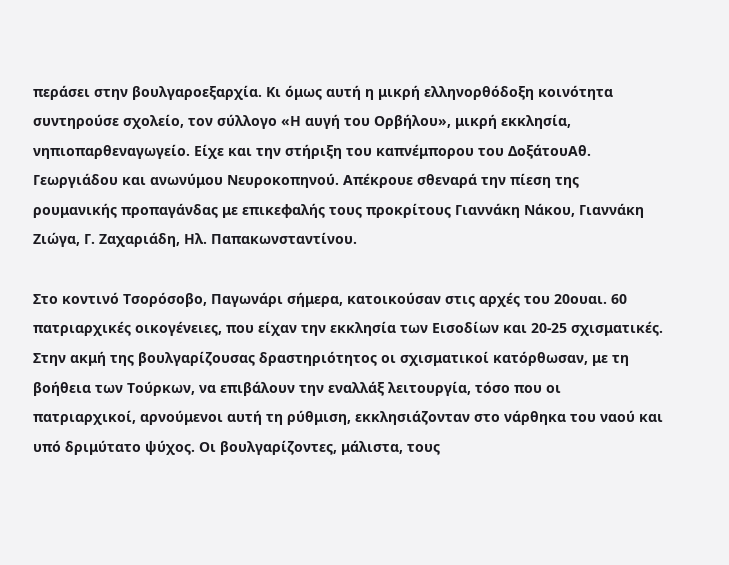περάσει στην βουλγαροεξαρχία. Κι όμως αυτή η μικρή ελληνορθόδοξη κοινότητα συντηρούσε σχολείο, τον σύλλογο «Η αυγή του Ορβήλου», μικρή εκκλησία, νηπιοπαρθεναγωγείο. Είχε και την στήριξη του καπνέμπορου του ΔοξάτουΑθ. Γεωργιάδου και ανωνύμου Νευροκοπηνού. Απέκρουε σθεναρά την πίεση της ρουμανικής προπαγάνδας με επικεφαλής τους προκρίτους Γιαννάκη Νάκου, Γιαννάκη Ζιώγα, Γ. Ζαχαριάδη, Ηλ. Παπακωνσταντίνου.

Στο κοντινό Τσορόσοβο, Παγωνάρι σήμερα, κατοικούσαν στις αρχές του 20ουαι. 60 πατριαρχικές οικογένειες, που είχαν την εκκλησία των Εισοδίων και 20-25 σχισματικές. Στην ακμή της βουλγαρίζουσας δραστηριότητος οι σχισματικοί κατόρθωσαν, με τη βοήθεια των Τούρκων, να επιβάλουν την εναλλάξ λειτουργία, τόσο που οι πατριαρχικοί, αρνούμενοι αυτή τη ρύθμιση, εκκλησιάζονταν στο νάρθηκα του ναού και υπό δριμύτατο ψύχος. Οι βουλγαρίζοντες, μάλιστα, τους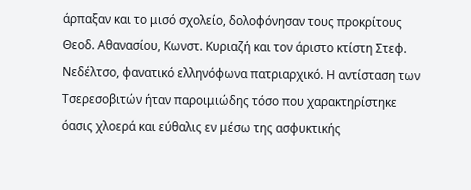άρπαξαν και το μισό σχολείο, δολοφόνησαν τους προκρίτους Θεοδ. Αθανασίου, Κωνστ. Κυριαζή και τον άριστο κτίστη Στεφ. Νεδέλτσο, φανατικό ελληνόφωνα πατριαρχικό. Η αντίσταση των Τσερεσοβιτών ήταν παροιμιώδης τόσο που χαρακτηρίστηκε όασις χλοερά και εύθαλις εν μέσω της ασφυκτικής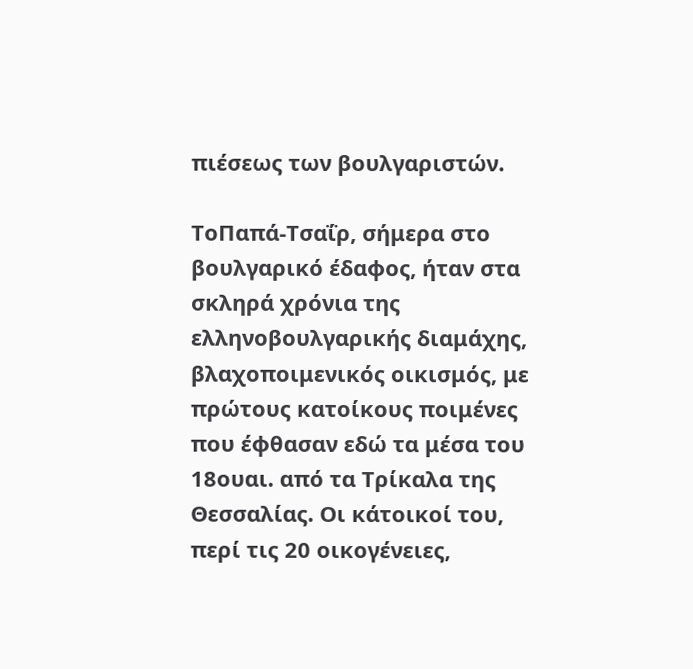πιέσεως των βουλγαριστών.

ΤοΠαπά-Τσαΐρ, σήμερα στο βουλγαρικό έδαφος, ήταν στα σκληρά χρόνια της ελληνοβουλγαρικής διαμάχης, βλαχοποιμενικός οικισμός, με πρώτους κατοίκους ποιμένες που έφθασαν εδώ τα μέσα του 18ουαι. από τα Τρίκαλα της Θεσσαλίας. Οι κάτοικοί του, περί τις 20 οικογένειες,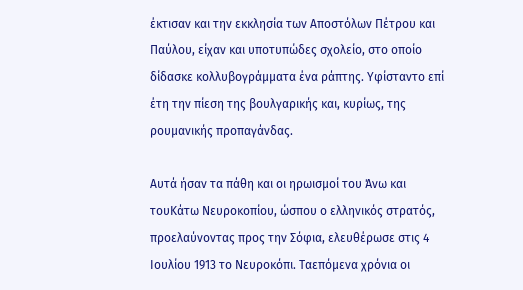έκτισαν και την εκκλησία των Αποστόλων Πέτρου και Παύλου, είχαν και υποτυπώδες σχολείο, στο οποίο δίδασκε κολλυβογράμματα ένα ράπτης. Υφίσταντο επί έτη την πίεση της βουλγαρικής και, κυρίως, της ρουμανικής προπαγάνδας.

Αυτά ήσαν τα πάθη και οι ηρωισμοί του Άνω και τουΚάτω Νευροκοπίου, ώσπου ο ελληνικός στρατός, προελαύνοντας προς την Σόφια, ελευθέρωσε στις 4 Ιουλίου 1913 το Νευροκόπι. Ταεπόμενα χρόνια οι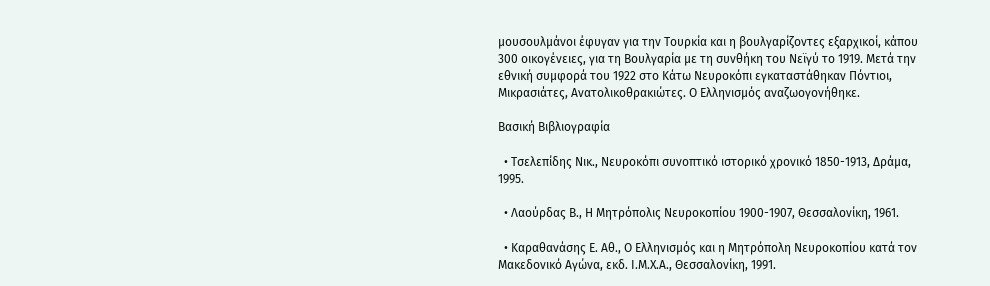μουσουλμάνοι έφυγαν για την Τουρκία και η βουλγαρίζοντες εξαρχικοί, κάπου 300 οικογένειες, για τη Βουλγαρία με τη συνθήκη του Νεϊγύ το 1919. Μετά την εθνική συμφορά του 1922 στο Κάτω Νευροκόπι εγκαταστάθηκαν Πόντιοι, Μικρασιάτες, Ανατολικοθρακιώτες. Ο Ελληνισμός αναζωογονήθηκε.

Βασική Βιβλιογραφία

  • Τσελεπίδης Νικ., Νευροκόπι συνοπτικό ιστορικό χρονικό 1850-1913, Δράμα, 1995.

  • Λαούρδας Β., Η Μητρόπολις Νευροκοπίου 1900-1907, Θεσσαλονίκη, 1961.

  • Καραθανάσης Ε. Αθ., Ο Ελληνισμός και η Μητρόπολη Νευροκοπίου κατά τον Μακεδονικό Αγώνα, εκδ. Ι.Μ.Χ.Α., Θεσσαλονίκη, 1991.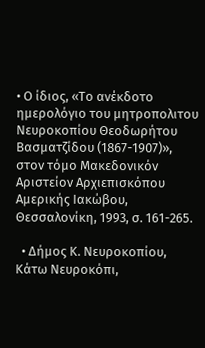• Ο ίδιος, «Το ανέκδοτο ημερολόγιο του μητροπολιτου Νευροκοπίου Θεοδωρήτου Βασματζίδου (1867-1907)», στον τόμο Μακεδονικόν Αριστείον Αρχιεπισκόπου Αμερικής Ιακώβου, Θεσσαλονίκη, 1993, σ. 161-265.

  • Δήμος Κ. Νευροκοπίου, Κάτω Νευροκόπι,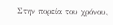Στην πορεία του χρόνου,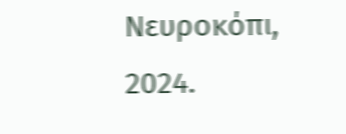Νευροκόπι, 2024.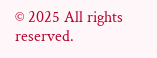© 2025 All rights reserved.